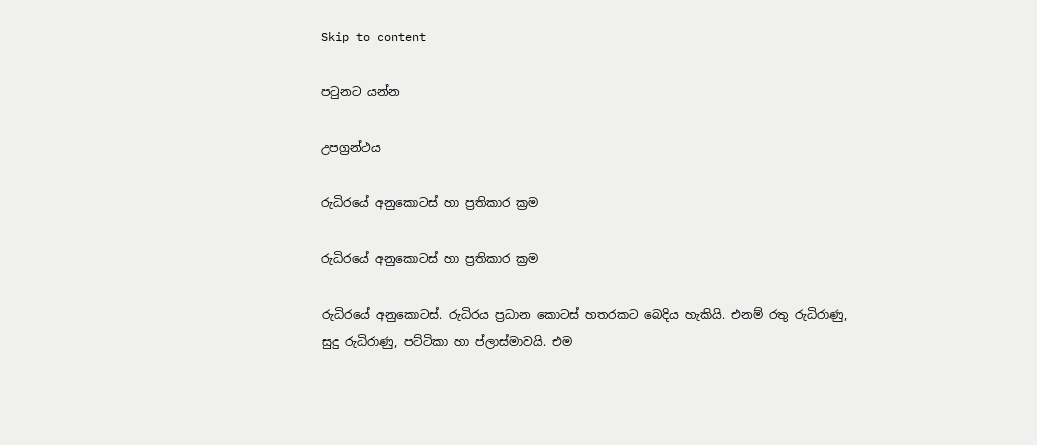Skip to content

පටුනට යන්න

උපග්‍රන්ථය

රුධිරයේ අනුකොටස් හා ප්‍රතිකාර ක්‍රම

රුධිරයේ අනුකොටස් හා ප්‍රතිකාර ක්‍රම

රුධිරයේ අනුකොටස්. රුධිරය ප්‍රධාන කොටස් හතරකට බෙදිය හැකියි. එනම් රතු රුධිරාණු, සුදු රුධිරාණු, පට්ටිකා හා ප්ලාස්මාවයි. එම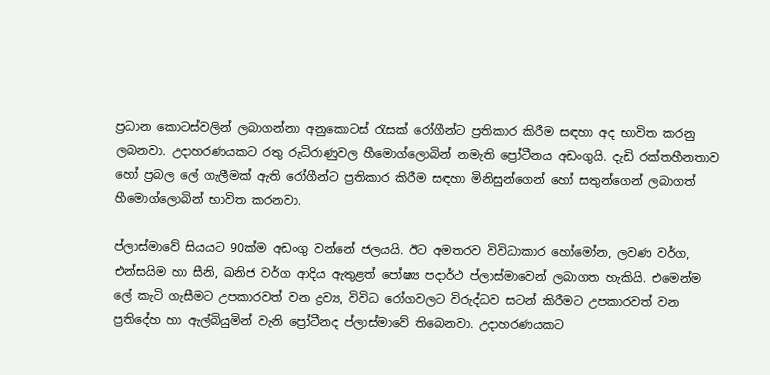ප්‍රධාන කොටස්වලින් ලබාගන්නා අනුකොටස් රැසක් රෝගීන්ට ප්‍රතිකාර කිරීම සඳහා අද භාවිත කරනු ලබනවා. උදාහරණයකට රතු රුධිරාණුවල හීමොග්ලොබින් නමැති ප්‍රෝටීනය අඩංගුයි. දැඩි රක්තහීනතාව හෝ ප්‍රබල ලේ ගැලීමක් ඇති රෝගීන්ට ප්‍රතිකාර කිරීම සඳහා මිනිසුන්ගෙන් හෝ සතුන්ගෙන් ලබාගත් හීමොග්ලොබින් භාවිත කරනවා.

ප්ලාස්මාවේ සියයට 90ක්ම අඩංගු වන්නේ ජලයයි. ඊට අමතරව විවිධාකාර හෝමෝන, ලවණ වර්ග, එන්සයිම හා සීනි, ඛනිජ වර්ග ආදිය ඇතුළත් පෝෂ්‍ය පදාර්ථ ප්ලාස්මාවෙන් ලබාගත හැකියි. එමෙන්ම ලේ කැටි ගැසීමට උපකාරවත් වන ද්‍රව්‍ය, විවිධ රෝගවලට විරුද්ධව සටන් කිරීමට උපකාරවත් වන ප්‍රතිදේහ හා ඇල්බියුමින් වැනි ප්‍රෝටීනද ප්ලාස්මාවේ තිබෙනවා. උදාහරණයකට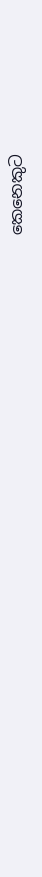කෙනෙකුට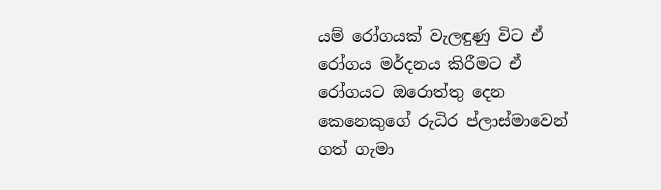යම් රෝගයක් වැලඳුණු විට ඒ රෝගය මර්දනය කිරීමට ඒ රෝගයට ඔරොත්තු දෙන කෙනෙකුගේ රුධිර ප්ලාස්මාවෙන් ගත් ගැමා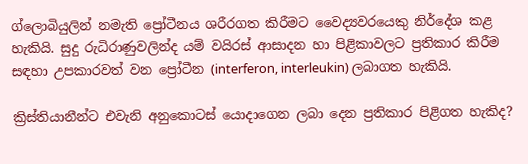ග්ලොබියුලින් නමැති ප්‍රෝටීනය ශරීරගත කිරීමට වෛද්‍යවරයෙකු නිර්දේශ කළ හැකියි. සුදු රුධිරාණුවලින්ද යම් වයිරස් ආසාදන හා පිළිකාවලට ප්‍රතිකාර කිරීම සඳහා උපකාරවත් වන ප්‍රෝටීන (interferon, interleukin) ලබාගත හැකියි.

ක්‍රිස්තියානීන්ට එවැනි අනුකොටස් යොදාගෙන ලබා දෙන ප්‍රතිකාර පිළිගත හැකිද?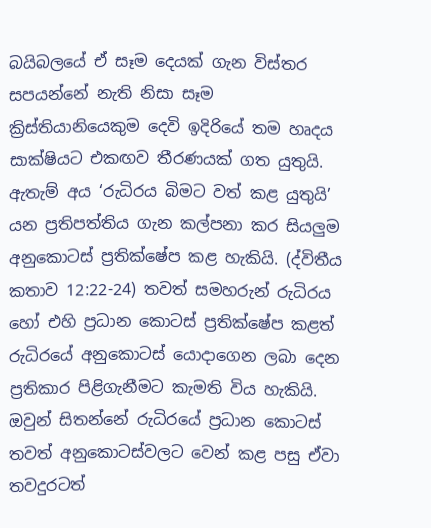බයිබලයේ ඒ සෑම දෙයක් ගැන විස්තර සපයන්නේ නැති නිසා සෑම ක්‍රිස්තියානියෙකුම දෙවි ඉදිරියේ තම හෘදය සාක්ෂියට එකඟව තීරණයක් ගත යුතුයි. ඇතැම් අය ‘රුධිරය බිමට වත් කළ යුතුයි’ යන ප්‍රතිපත්තිය ගැන කල්පනා කර සියලුම අනුකොටස් ප්‍රතික්ෂේප කළ හැකියි. (ද්විතීය කතාව 12:22-24) තවත් සමහරුන් රුධිරය හෝ එහි ප්‍රධාන කොටස් ප්‍රතික්ෂේප කළත් රුධිරයේ අනුකොටස් යොදාගෙන ලබා දෙන ප්‍රතිකාර පිළිගැනීමට කැමති විය හැකියි. ඔවුන් සිතන්නේ රුධිරයේ ප්‍රධාන කොටස් තවත් අනුකොටස්වලට වෙන් කළ පසු ඒවා තවදුරටත්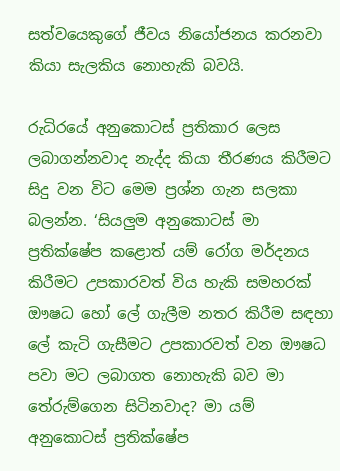සත්වයෙකුගේ ජීවය නියෝජනය කරනවා කියා සැලකිය නොහැකි බවයි.

රුධිරයේ අනුකොටස් ප්‍රතිකාර ලෙස ලබාගන්නවාද නැද්ද කියා තීරණය කිරීමට සිදු වන විට මෙම ප්‍රශ්න ගැන සලකා බලන්න. ‘සියලුම අනුකොටස් මා ප්‍රතික්ෂේප කළොත් යම් රෝග මර්දනය කිරීමට උපකාරවත් විය හැකි සමහරක් ඖෂධ හෝ ලේ ගැලීම නතර කිරීම සඳහා ලේ කැටි ගැසීමට උපකාරවත් වන ඖෂධ පවා මට ලබාගත නොහැකි බව මා තේරුම්ගෙන සිටිනවාද? මා යම් අනුකොටස් ප්‍රතික්ෂේප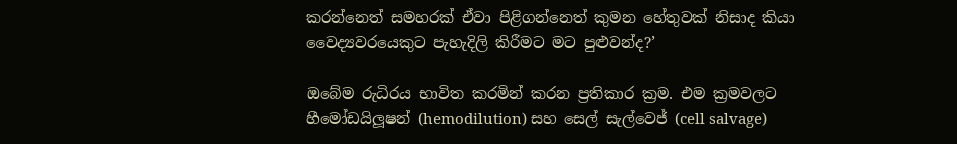කරන්නෙත් සමහරක් ඒවා පිළිගන්නෙත් කුමන හේතුවක් නිසාද කියා වෛද්‍යවරයෙකුට පැහැදිලි කිරීමට මට පුළුවන්ද?’

ඔබේම රුධිරය භාවිත කරමින් කරන ප්‍රතිකාර ක්‍රම. එම ක්‍රමවලට හීමෝඩයිලූෂන් (hemodilution) සහ සෙල් සැල්වෙජ් (cell salvage)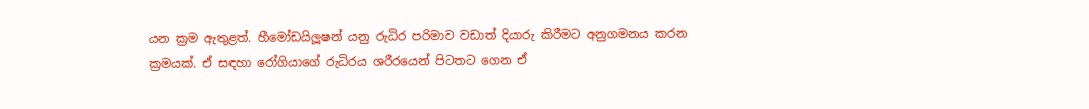යන ක්‍රම ඇතුළත්. හීමෝඩයිලූෂන් යනු රුධිර පරිමාව වඩාත් දියාරු කිරීමට අනුගමනය කරන ක්‍රමයක්. ඒ සඳහා රෝගියාගේ රුධිරය ශරීරයෙන් පිටතට ගෙන ඒ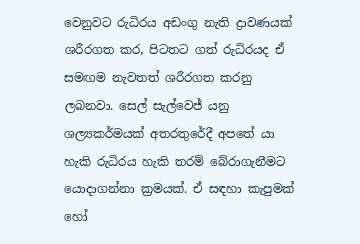වෙනුවට රුධිරය අඩංගු නැති ද්‍රාවණයක් ශරීරගත කර, පිටතට ගත් රුධිරයද ඒ සමඟම නැවතත් ශරීරගත කරනු ලබනවා. සෙල් සැල්වෙජ් යනු ශල්‍යකර්මයක් අතරතුරේදී අපතේ යා හැකි රුධිරය හැකි තරම් බේරාගැනීමට යොදාගන්නා ක්‍රමයක්. ඒ සඳහා කැපුමක් හෝ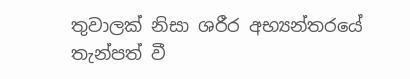තුවාලක් නිසා ශරීර අභ්‍යන්තරයේ තැන්පත් වී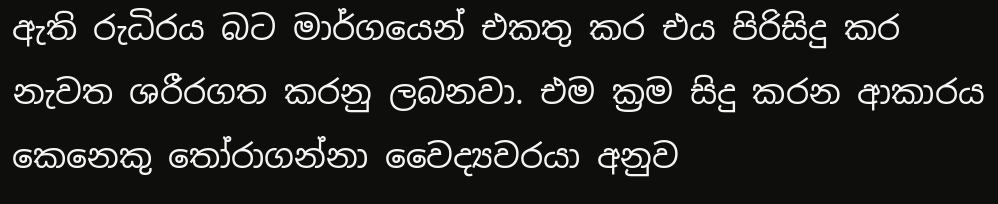ඇති රුධිරය බට මාර්ගයෙන් එකතු කර එය පිරිසිදු කර නැවත ශරීරගත කරනු ලබනවා. එම ක්‍රම සිදු කරන ආකාරය කෙනෙකු තෝරාගන්නා වෛද්‍යවරයා අනුව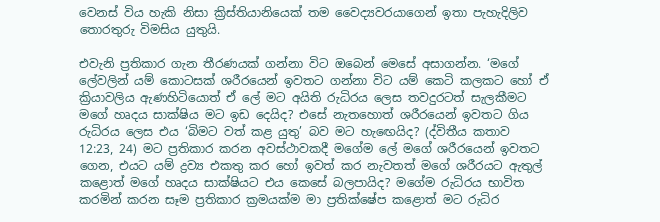වෙනස් විය හැකි නිසා ක්‍රිස්තියානියෙක් තම වෛද්‍යවරයාගෙන් ඉතා පැහැදිලිව තොරතුරු විමසිය යුතුයි.

එවැනි ප්‍රතිකාර ගැන තීරණයක් ගන්නා විට ඔබෙන් මෙසේ අසාගන්න. ‘මගේ ලේවලින් යම් කොටසක් ශරීරයෙන් ඉවතට ගන්නා විට යම් කෙටි කලකට හෝ ඒ ක්‍රියාවලිය ඇණහිටියොත් ඒ ලේ මට අයිති රුධිරය ලෙස තවදුරටත් සැලකීමට මගේ හෘදය සාක්ෂිය මට ඉඩ දෙයිද? එසේ නැතහොත් ශරීරයෙන් ඉවතට ගිය රුධිරය ලෙස එය ‘බිමට වත් කළ යුතු’ බව මට හැඟෙයිද? (ද්විතීය කතාව 12:23, 24) මට ප්‍රතිකාර කරන අවස්ථාවකදී මගේම ලේ මගේ ශරීරයෙන් ඉවතට ගෙන, එයට යම් ද්‍රව්‍ය එකතු කර හෝ ඉවත් කර නැවතත් මගේ ශරීරයට ඇතුල් කළොත් මගේ හෘදය සාක්ෂියට එය කෙසේ බලපායිද? මගේම රුධිරය භාවිත කරමින් කරන සෑම ප්‍රතිකාර ක්‍රමයක්ම මා ප්‍රතික්ෂේප කළොත් මට රුධිර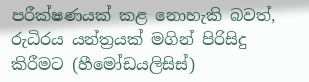පරීක්ෂණයක් කළ නොහැකි බවත්, රුධිරය යන්ත්‍රයක් මගින් පිරිසිදු කිරීමට (හීමෝඩයලිසිස්)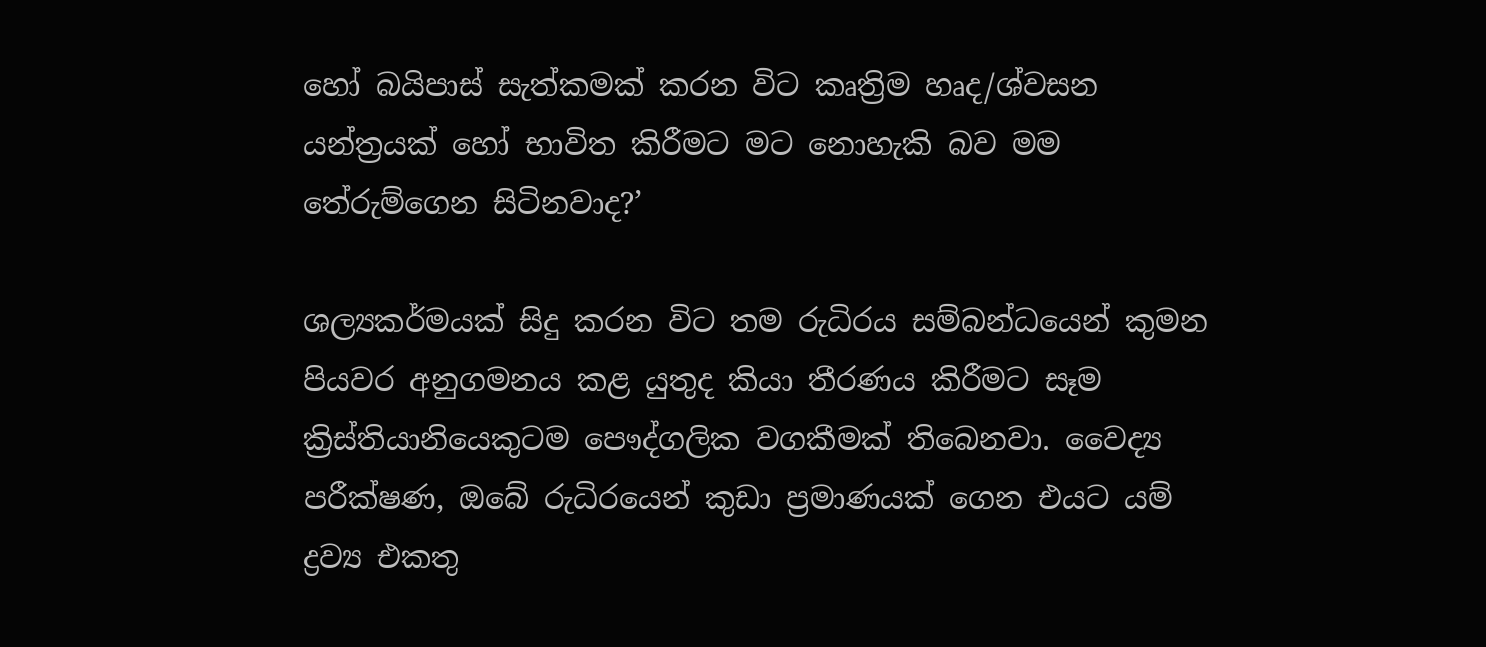හෝ බයිපාස් සැත්කමක් කරන විට කෘත්‍රිම හෘද/ශ්වසන යන්ත්‍රයක් හෝ භාවිත කිරීමට මට නොහැකි බව මම තේරුම්ගෙන සිටිනවාද?’

ශල්‍යකර්මයක් සිදු කරන විට තම රුධිරය සම්බන්ධයෙන් කුමන පියවර අනුගමනය කළ යුතුද කියා තීරණය කිරීමට සෑම ක්‍රිස්තියානියෙකුටම පෞද්ගලික වගකීමක් තිබෙනවා. වෛද්‍ය පරීක්ෂණ, ඔබේ රුධිරයෙන් කුඩා ප්‍රමාණයක් ගෙන එයට යම් ද්‍රව්‍ය එකතු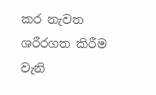කර නැවත ශරීරගත කිරීම වැනි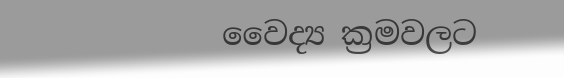වෛද්‍ය ක්‍රමවලට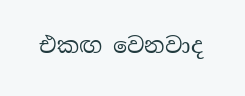එකඟ වෙනවාද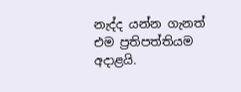නැද්ද යන්න ගැනත් එම ප්‍රතිපත්තියම අදාළයි.